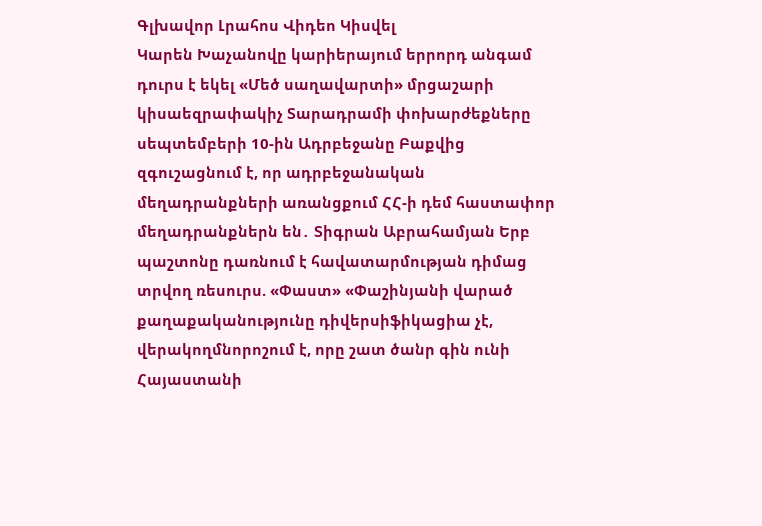Գլխավոր Լրահոս Վիդեո Կիսվել
Կարեն Խաչանովը կարիերայում երրորդ անգամ դուրս է եկել «Մեծ սաղավարտի» մրցաշարի կիսաեզրափակիչ Տարադրամի փոխարժեքները սեպտեմբերի 10-ին Ադրբեջանը Բաքվից զգուշացնում է, որ ադրբեջանական մեղադրանքների առանցքում ՀՀ-ի դեմ հաստափոր մեղադրանքներն են․ Տիգրան Աբրահամյան Երբ պաշտոնը դառնում է հավատարմության դիմաց տրվող ռեսուրս. «Փաստ» «Փաշինյանի վարած քաղաքականությունը դիվերսիֆիկացիա չէ, վերակողմնորոշում է, որը շատ ծանր գին ունի Հայաստանի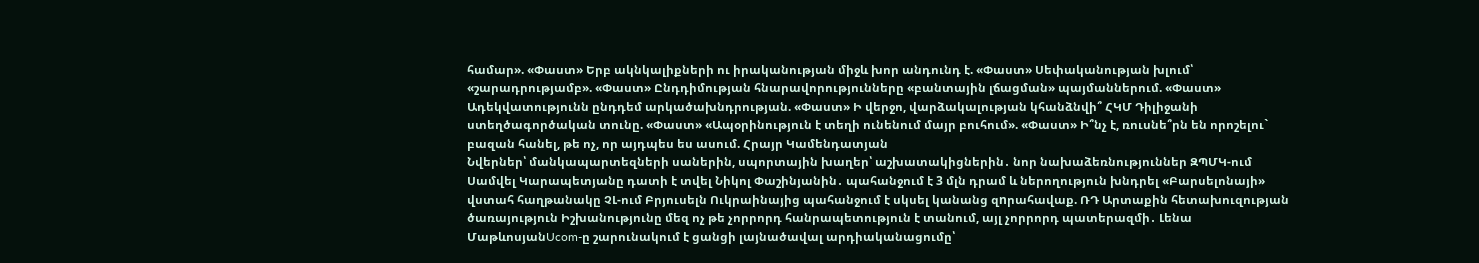համար». «Փաստ» Երբ ակնկալիքների ու իրականության միջև խոր անդունդ է. «Փաստ» Սեփականության խլում՝ «շարադրությամբ». «Փաստ» Ընդդիմության հնարավորությունները «բանտային լճացման» պայմաններում. «Փաստ» Ադեկվատությունն ընդդեմ արկածախնդրության. «Փաստ» Ի վերջո, վարձակալության կհանձնվի՞ ՀԿՄ Դիլիջանի ստեղծագործական տունը. «Փաստ» «Ապօրինություն է տեղի ունենում մայր բուհում». «Փաստ» Ի՞նչ է, ռուսնե՞րն են որոշելու` բազան հանել, թե ոչ, որ այդպես ես ասում. Հրայր Կամենդատյան
Նվերներ՝ մանկապարտեզների սաներին, սպորտային խաղեր՝ աշխատակիցներին․ նոր նախաձեռնություններ ԶՊՄԿ-ում Սամվել Կարապետյանը դատի է տվել Նիկոլ Փաշինյանին․ պահանջում է 3 մլն դրամ և ներողություն խնդրել «Բարսելոնայի» վստահ հաղթանակը ՉԼ-ում Բրյուսելն Ուկրաինայից պահանջում է սկսել կանանց զnրահավաք. ՌԴ Արտաքին հետախուզության ծառայություն Իշխանությունը մեզ ոչ թե չորրորդ հանրապետություն է տանում, այլ չորրորդ պատերազմի․ Լենա ՄաթևոսյանUcom-ը շարունակում է ցանցի լայնածավալ արդիականացումը՝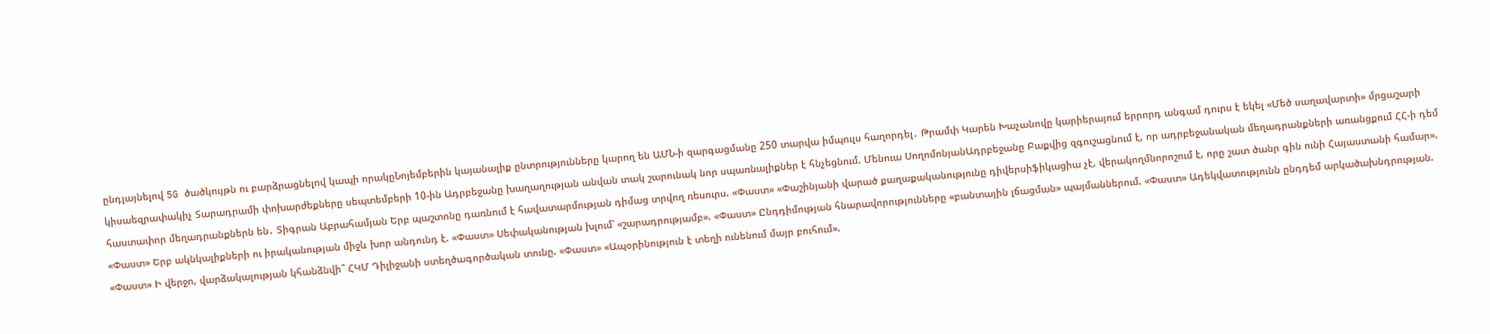ընդլայնելով 5G ծածկույթն ու բարձրացնելով կապի որակըՆոյեմբերին կայանալիք ընտրությունները կարող են ԱՄՆ-ի զարգացմանը 250 տարվա իմպուլս հաղորդել․ Թրամփ Կարեն Խաչանովը կարիերայում երրորդ անգամ դուրս է եկել «Մեծ սաղավարտի» մրցաշարի կիսաեզրափակիչ Տարադրամի փոխարժեքները սեպտեմբերի 10-ին Ադրբեջանը խաղաղության անվան տակ շարունակ նոր սպառնալիքներ է հնչեցնում. Մենուա ՍողոմոնյանԱդրբեջանը Բաքվից զգուշացնում է, որ ադրբեջանական մեղադրանքների առանցքում ՀՀ-ի դեմ հաստափոր մեղադրանքներն են․ Տիգրան Աբրահամյան Երբ պաշտոնը դառնում է հավատարմության դիմաց տրվող ռեսուրս. «Փաստ» «Փաշինյանի վարած քաղաքականությունը դիվերսիֆիկացիա չէ, վերակողմնորոշում է, որը շատ ծանր գին ունի Հայաստանի համար». «Փաստ» Երբ ակնկալիքների ու իրականության միջև խոր անդունդ է. «Փաստ» Սեփականության խլում՝ «շարադրությամբ». «Փաստ» Ընդդիմության հնարավորությունները «բանտային լճացման» պայմաններում. «Փաստ» Ադեկվատությունն ընդդեմ արկածախնդրության. «Փաստ» Ի վերջո, վարձակալության կհանձնվի՞ ՀԿՄ Դիլիջանի ստեղծագործական տունը. «Փաստ» «Ապօրինություն է տեղի ունենում մայր բուհում».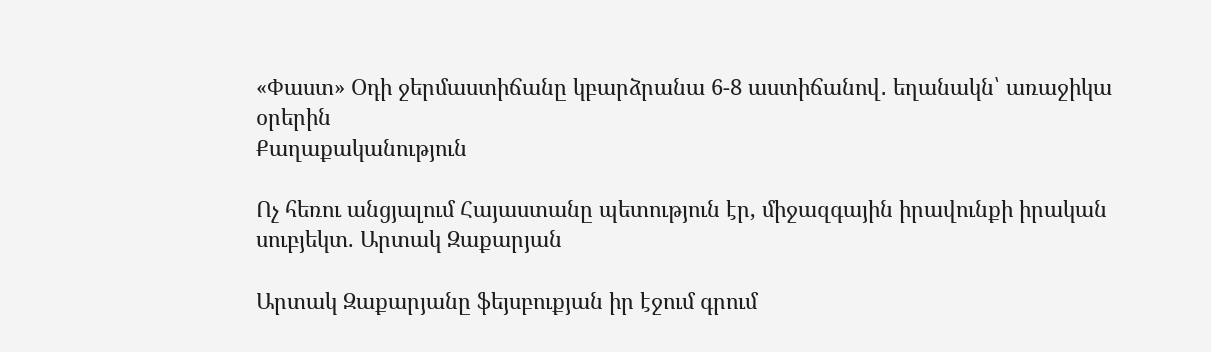«Փաստ» Օդի ջերմաստիճանը կբարձրանա 6-8 աստիճանով․ եղանակն՝ առաջիկա օրերին
Քաղաքականություն

Ոչ հեռու անցյալում Հայաստանը պետություն էր, միջազգային իրավունքի իրական սուբյեկտ. Արտակ Զաքարյան

Արտակ Զաքարյանը ֆեյսբուքյան իր էջում գրում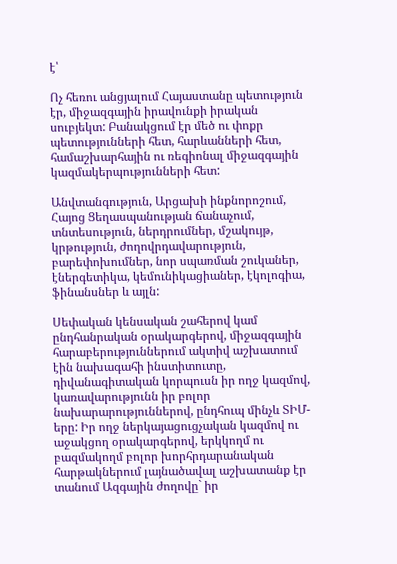է՝

Ոչ հեռու անցյալում Հայաստանը պետություն էր, միջազգային իրավունքի իրական սուբյեկտ: Բանակցում էր մեծ ու փոքր պետությունների հետ, հարևանների հետ, համաշխարհային ու ռեգիոնալ միջազգային կազմակերպությունների հետ:

Անվտանգություն, Արցախի ինքնորոշում, Հայոց Ցեղասպանության ճանաչում, տնտեսություն, ներդրումներ, մշակույթ, կրթություն, ժողովրդավարություն, բարեփոխումներ, նոր սպառման շուկաներ, էներգետիկա, կեմունիկացիաներ, էկոլոգիա, ֆինանսներ և այլն:

Սեփական կենսական շահերով կամ ընդհանրական օրակարգերով, միջազգային հարաբերություններում ակտիվ աշխատում էին նախագահի ինստիտուտը, դիվանագիտական կորպուսն իր ողջ կազմով, կառավարությունն իր բոլոր նախարարություններով, ընդհուպ մինչև ՏԻՄ-երը: Իր ողջ ներկայացուցչական կազմով ու աջակցող օրակարգերով, երկկողմ ու բազմակողմ բոլոր խորհրդարանական հարթակներում լայնածավալ աշխատանք էր տանում Ազգային ժողովը` իր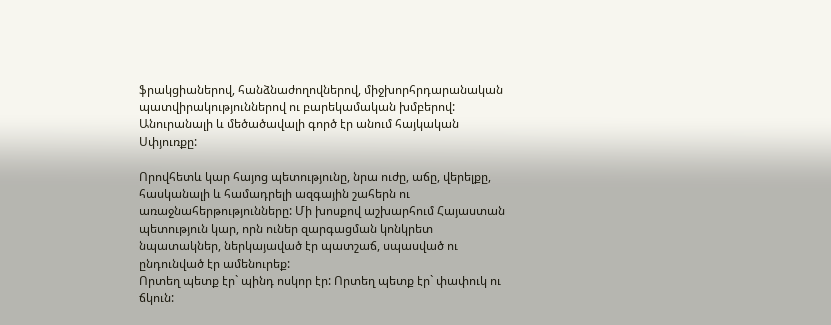ֆրակցիաներով, հանձնաժողովներով, միջխորհրդարանական պատվիրակություններով ու բարեկամական խմբերով: Անուրանալի և մեծածավալի գործ էր անում հայկական Սփյուռքը:

Որովհետև կար հայոց պետությունը, նրա ուժը, աճը, վերելքը, հասկանալի և համադրելի ազգային շահերն ու առաջնահերթությունները: Մի խոսքով աշխարհում Հայաստան պետություն կար, որն ուներ զարգացման կոնկրետ նպատակներ, ներկայաված էր պատշաճ, սպասված ու ընդունված էր ամենուրեք:
Որտեղ պետք էր` պինդ ոսկոր էր: Որտեղ պետք էր` փափուկ ու ճկուն: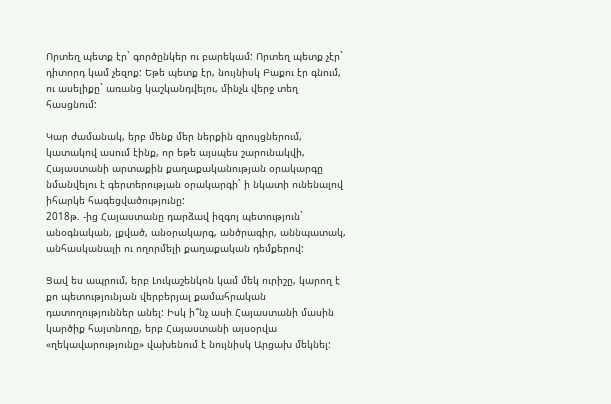Որտեղ պետք էր` գործընկեր ու բարեկամ: Որտեղ պետք չէր` դիտորդ կամ չեզոք: Եթե պետք էր, նույնիսկ Բաքու էր գնում, ու ասելիքը` առանց կաշկանդվելու, մինչև վերջ տեղ հասցնում:

Կար ժամանակ, երբ մենք մեր ներքին զրույցներում, կատակով ասում էինք, որ եթե այսպես շարունակվի, Հայաստանի արտաքին քաղաքականության օրակարգը նմանվելու է գերտերության օրակարգի` ի նկատի ունենալով իհարկե հագեցվածությունը:
2018թ. -ից Հայաստանը դարձավ իզգոյ պետություն` անօգնական, լքված, անօրակարգ, անծրագիր, աննպատակ, անհասկանալի ու ողորմելի քաղաքական դեմքերով:

Ցավ ես ապրում, երբ Լուկաշենկոն կամ մեկ ուրիշը, կարող է քո պետությունյան վերբերյալ քամահրական դատողություններ անել: Իսկ ի՞նչ ասի Հայաստանի մասին կարծիք հայտնողը, երբ Հայաստանի այսօրվա «ղեկավարությունը» վախենում է նույնիսկ Արցախ մեկնել: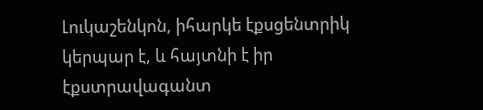Լուկաշենկոն, իհարկե էքսցենտրիկ կերպար է, և հայտնի է իր էքստրավագանտ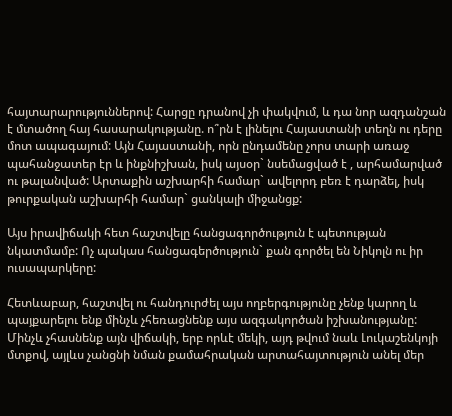հայտարարություններով: Հարցը դրանով չի փակվում, և դա նոր ազդանշան է մտածող հայ հասարակությանը. ո՞րն է լինելու Հայաստանի տեղն ու դերը մոտ ապագայում: Այն Հայաստանի, որն ընդամենը չորս տարի առաջ պահանջատեր էր և ինքնիշխան, իսկ այսօր` նսեմացված է , արհամարված ու թալանված: Արտաքին աշխարհի համար` ավելորդ բեռ է դարձել, իսկ թուրքական աշխարհի համար` ցանկալի միջանցք:

Այս իրավիճակի հետ հաշտվելը հանցագործություն է պետության նկատմամբ: Ոչ պակաս հանցագերծություն` քան գործել են Նիկոլն ու իր ուսապարկերը:

Հետևաբար, հաշտվել ու հանդուրժել այս ողբերգությունը չենք կարող և պայքարելու ենք մինչև չհեռացնենք այս ազգակործան իշխանությանը: Մինչև չհասնենք այն վիճակի, երբ որևէ մեկի, այդ թվում նաև Լուկաշենկոյի մտքով, այլևս չանցնի նման քամահրական արտահայտություն անել մեր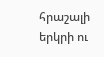հրաշալի երկրի ու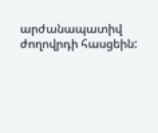արժանապատիվ ժողովրդի հասցեին: